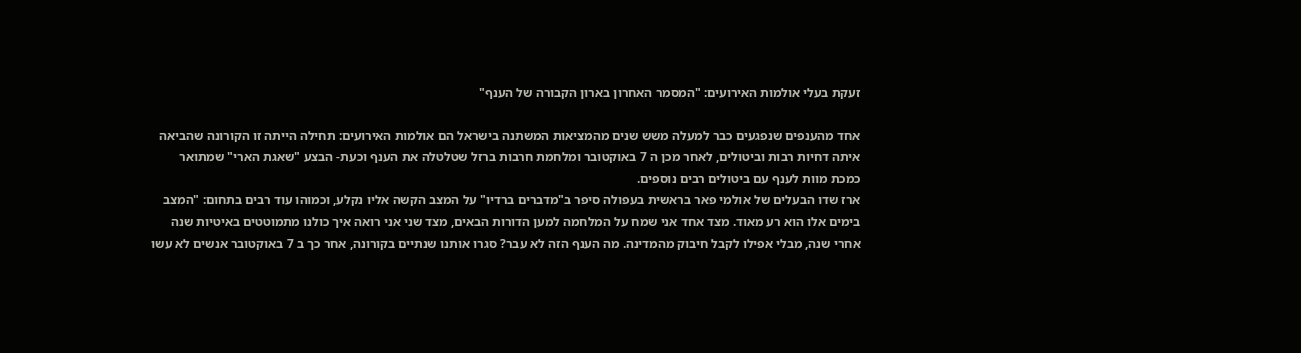זעקת בעלי אולמות האירועים: "המסמר האחרון בארון הקבורה של הענף"

אחד מהענפים שנפגעים כבר למעלה משש שנים מהמציאות המשתנה בישראל הם אולמות האירועים: תחילה הייתה זו הקורונה שהביאה איתה דחיות רבות וביטולים, לאחר מכן ה 7 באוקטובר ומלחמת חרבות ברזל שטלטלה את הענף וכעת- הבצע "שאגת הארי" שמתואר כמכת מוות לענף עם ביטולים רבים נוספים.
ארז שדו הבעלים של אולמי פאר בראשית בעפולה סיפר ב"מדברים ברדיו" על המצב הקשה אליו נקלע, וכמוהו עוד רבים בתחום: "המצב בימים אלו הוא רע מאוד. מצד אחד אני שמח על המלחמה למען הדורות הבאים, מצד שני אני רואה איך כולנו מתמוטטים באיטיות שנה אחרי שנה, מבלי אפילו לקבל חיבוק מהמדינה. מה הענף הזה לא עבר? סגרו אותנו שנתיים בקורונה, אחר כך ב 7 באוקטובר אנשים לא עשו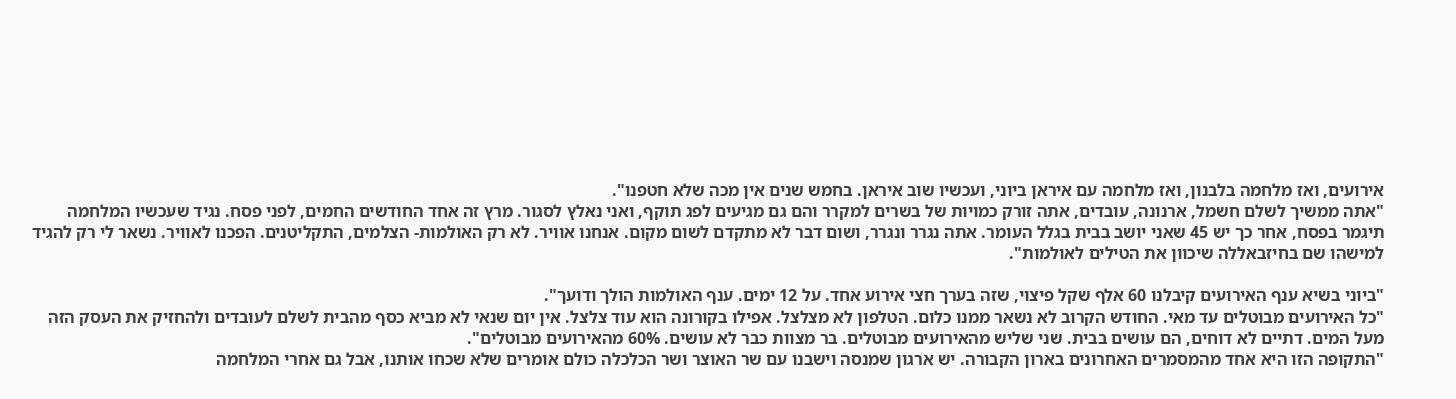אירועים, ואז מלחמה בלבנון, ואז מלחמה עם איראן ביוני, ועכשיו שוב איראן. בחמש שנים אין מכה שלא חטפנו".
"אתה ממשיך לשלם חשמל, ארנונה, עובדים, אתה זורק כמויות של בשרים למקרר והם גם מגיעים לפג תוקף, ואני נאלץ לסגור. מרץ זה אחד החודשים החמים, לפני פסח. נגיד שעכשיו המלחמה תיגמר בפסח, אחר כך יש 45 שאני יושב בבית בגלל העומר. אתה נגרר ונגרר, ושום דבר לא מתקדם לשום מקום. אנחנו אוויר. לא רק האולמות- הצלמים, התקליטנים. הפכנו לאוויר. נשאר לי רק להגיד למישהו שם בחיזבאללה שיכוון את הטילים לאולמות".

"ביוני בשיא ענף האירועים קיבלנו 60 אלף שקל פיצוי, שזה בערך חצי אירוע אחד. על 12 ימים. ענף האולמות הולך ודועך".
"כל האירועים מבוטלים עד מאי. החודש הקרוב לא נשאר ממנו כלום. הטלפון לא מצלצל. אפילו בקורונה הוא עוד צלצל. אין יום שנאי לא מביא כסף מהבית לשלם לעובדים ולהחזיק את העסק הזה מעל המים. דתיים לא דוחים, הם עושים בבית. שני שליש מהאירועים מבוטלים. בר מצוות כבר לא עושים. 60% מהאירועים מבוטלים".
"התקופה הזו היא אחד מהמסמרים האחרונים בארון הקבורה. יש ארגון שמנסה וישבנו עם שר האוצר ושר הכלכלה כולם אומרים שלא שכחו אותנו, אבל גם אחרי המלחמה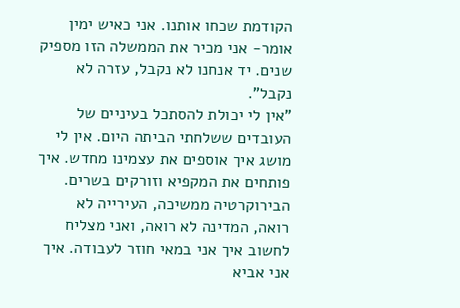הקודמת שכחו אותנו. אני כאיש ימין אומר- אני מכיר את הממשלה הזו מספיק שנים. יד אנחנו לא נקבל, עזרה לא נקבל".
"אין לי יכולת להסתכל בעיניים של העובדים ששלחתי הביתה היום. אין לי מושג איך אוספים את עצמינו מחדש. איך פותחים את המקפיא וזורקים בשרים. הבירוקרטיה ממשיכה, העירייה לא רואה, המדינה לא רואה, ואני מצליח לחשוב איך אני במאי חוזר לעבודה. איך אני אביא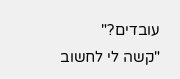עובדים?"
"קשה לי לחשוב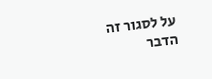על לסגור זה הדבר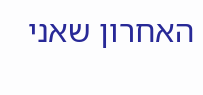האחרון שאני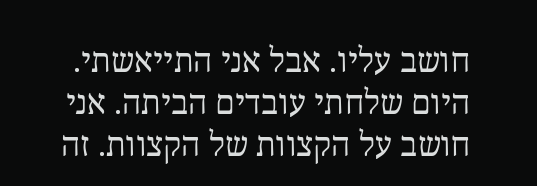חושב עליו. אבל אני התייאשתי. היום שלחתי עובדים הביתה. אני חושב על הקצוות של הקצוות. זה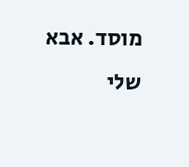מוסד. אבא שלי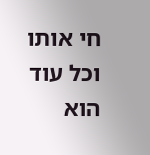חי אותו וכל עוד הוא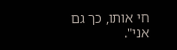חי אותו, כך גם אני".